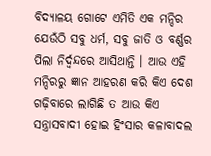ବିଦ୍ୟାଳୟ ଗୋଟେ ଏମିତି ଏକ ମନ୍ଦିର ଯେଉଁଠି ସବୁ ଧର୍ମ, ସବୁ ଜାତି ଓ ବର୍ଣ୍ଣର ପିଲା ନିର୍ଦ୍ୱନ୍ଦରେ ଆସିଥାନ୍ତି । ଆଉ ଏହି ମନ୍ଦିରରୁ ଜ୍ଞାନ ଆହରଣ କରି କିଏ ଦେଶ ଗଢ଼ିବାରେ ଲାଗିଛି ତ ଆଉ କିଏ ସନ୍ତ୍ରାସବାଦୀ ହୋଇ ହିଂସାର କଳାବାଦଲ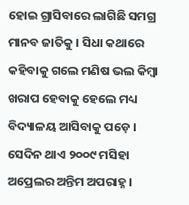ହୋଇ ଗ୍ରାସିବାରେ ଲାଗିଛି ସମଗ୍ର ମାନବ ଜାତିକୁ । ସିଧା କଥାରେ କହିବାକୁ ଗଲେ ମଣିଷ ଭଲ କିମ୍ୱା ଖରାପ ହେବାକୁ ହେଲେ ମଧ୍ୟ ବିଦ୍ୟାଳୟ ଆସିବାକୁ ପଡ଼େ ।
ସେଦିନ ଥାଏ ୨୦୦୯ ମସିହା ଅପ୍ରେଲର ଅନ୍ତିମ ଅପରାହ୍ନ ।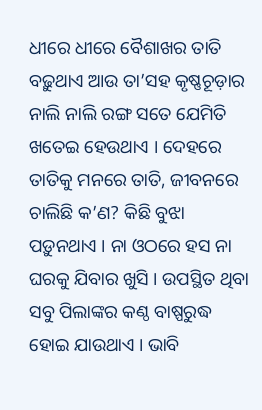ଧୀରେ ଧୀରେ ବୈଶାଖର ତାତି ବଢ଼ୁଥାଏ ଆଉ ତା’ସହ କୃଷ୍ଣଚୂଡ଼ାର ନାଲି ନାଲି ରଙ୍ଗ ସତେ ଯେମିତି ଖତେଇ ହେଉଥାଏ । ଦେହରେ ତାତିକୁ ମନରେ ତାତି, ଜୀବନରେ ଚାଲିଛି କ’ଣ? କିଛି ବୁଝା ପଡ଼ୁନଥାଏ । ନା ଓଠରେ ହସ ନା ଘରକୁ ଯିବାର ଖୁସି । ଉପସ୍ଥିତ ଥିବା ସବୁ ପିଲାଙ୍କର କଣ୍ଠ ବାଷ୍ପରୁଦ୍ଧ ହୋଇ ଯାଉଥାଏ । ଭାବି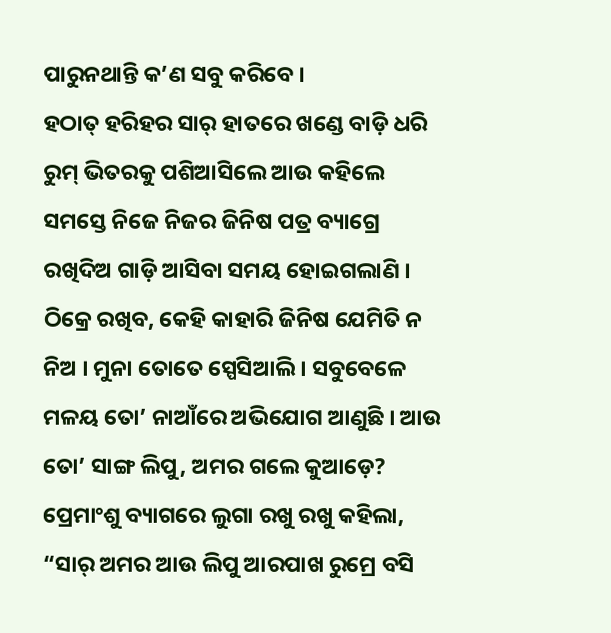ପାରୁନଥାନ୍ତି କ’ଣ ସବୁ କରିବେ ।
ହଠାତ୍ ହରିହର ସାର୍ ହାତରେ ଖଣ୍ଡେ ବାଡ଼ି ଧରି ରୁମ୍ ଭିତରକୁ ପଶିଆସିଲେ ଆଉ କହିଲେ ସମସ୍ତେ ନିଜେ ନିଜର ଜିନିଷ ପତ୍ର ବ୍ୟାଗ୍ରେ ରଖିଦିଅ ଗାଡ଼ି ଆସିବା ସମୟ ହୋଇଗଲାଣି । ଠିକ୍ରେ ରଖିବ, କେହି କାହାରି ଜିନିଷ ଯେମିତି ନ ନିଅ । ମୁନା ତୋତେ ସ୍ପେସିଆଲି । ସବୁବେଳେ ମଳୟ ତୋ’ ନାଆଁରେ ଅଭିଯୋଗ ଆଣୁଛି । ଆଉ ତୋ’ ସାଙ୍ଗ ଲିପୁ, ଅମର ଗଲେ କୁଆଡ଼େ?
ପ୍ରେମାଂଶୁ ବ୍ୟାଗରେ ଲୁଗା ରଖୁ ରଖୁ କହିଲା, “ସାର୍ ଅମର ଆଉ ଲିପୁ ଆରପାଖ ରୁମ୍ରେ ବସି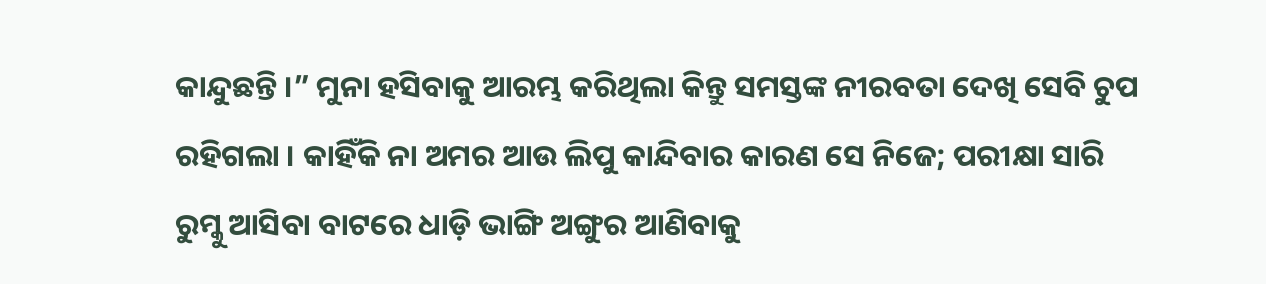କାନ୍ଦୁଛନ୍ତି ।” ମୁନା ହସିବାକୁ ଆରମ୍ଭ କରିଥିଲା କିନ୍ତୁ ସମସ୍ତଙ୍କ ନୀରବତା ଦେଖି ସେବି ଚୁପ ରହିଗଲା । କାହିଁକି ନା ଅମର ଆଉ ଲିପୁ କାନ୍ଦିବାର କାରଣ ସେ ନିଜେ; ପରୀକ୍ଷା ସାରି ରୁମ୍କୁ ଆସିବା ବାଟରେ ଧାଡ଼ି ଭାଙ୍ଗି ଅଙ୍ଗୁର ଆଣିବାକୁ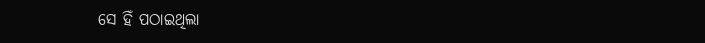ସେ ହିଁ ପଠାଇଥିଲା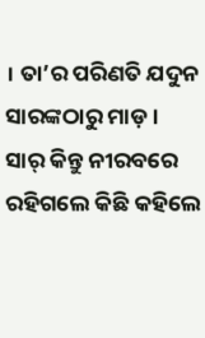। ତା’ର ପରିଣତି ଯଦୁନ ସାରଙ୍କଠାରୁ ମାଡ଼ । ସାର୍ କିନ୍ତୁ ନୀରବରେ ରହିଗଲେ କିଛି କହିଲେ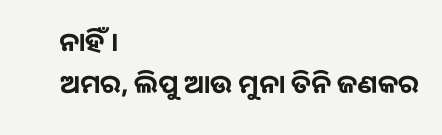ନାହିଁ ।
ଅମର, ଲିପୁ ଆଉ ମୁନା ତିନି ଜଣକର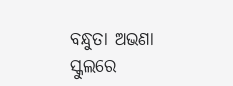ବନ୍ଧୁତା ଅଭଣା ସ୍କୁଲରେ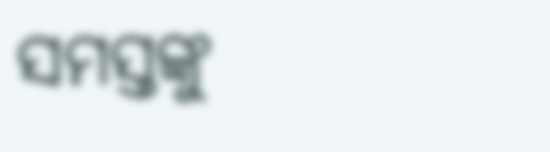ସମସ୍ତଙ୍କୁ